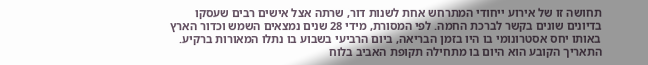תחושה זו של אירוע ייחודי המתרחש אחת לשנות דור, שרתה אצל אישים רבים שעסקו בדיונים שונים בקשר לברכת החמה. לפי המסורת, מידי 28 שנים נמצאים השמש וכדור הארץ באותו יחס אסטרונומי בו היו בזמן הבריאה, ביום הרביעי בשבוע בו נתלו המאורות ברקיע. התאריך הקובע הוא היום בו מתחילה תקופת האביב בלוח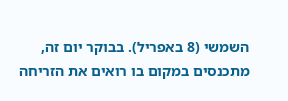השמשי (8 באפריל). בבוקר יום זה, מתכנסים במקום בו רואים את הזריחה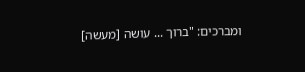ומברכים: "ברוך ... עושה [מעשה]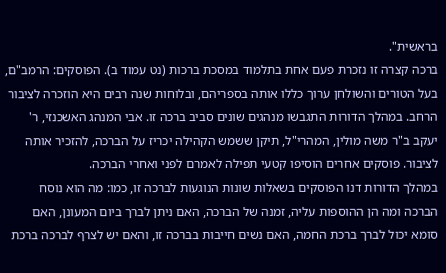בראשית".
ברכה קצרה זו נזכרת פעם אחת בתלמוד במסכת ברכות (נט עמוד ב). הפוסקים: הרמב"ם, בעל הטורים והשולחן ערוך כללו אותה בספריהם, ובלוחות שנה רבים היא הוזכרה לציבור הרחב. במהלך הדורות התגבשו מנהגים שונים סביב ברכה זו. אבי המנהג האשכנזי, ר' יעקב ב"ר משה מולין, המהרי"ל, תיקן ששמש הקהילה יכריז על הברכה, להזכיר אותה לציבור. פוסקים אחרים הוסיפו קטעי תפילה לאמרם לפני ואחרי הברכה.
במהלך הדורות דנו הפוסקים בשאלות שונות הנוגעות לברכה זו, כמו: מה הוא נוסח הברכה ומה הן ההוספות עליה, זמנה של הברכה, האם ניתן לברך ביום המעונן, האם סומא יכול לברך ברכת החמה, האם נשים חייבות בברכה זו, והאם יש לצרף לברכה ברכת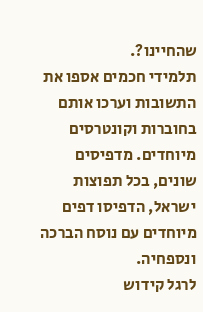שהחיינו?.
תלמידי חכמים אספו את התשובות וערכו אותם בחוברות וקונטרסים מיוחדים. מדפיסים שונים, בכל תפוצות ישראל, הדפיסו דפים מיוחדים עם נוסח הברכה ונספחיה.
לרגל קידוש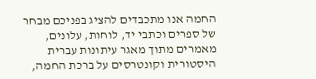החמה אנו מתכבדים להציג בפניכם מבחר של ספרים וכתבי יד, לוחות, עלונים, מאמרים מתוך מאגר עיתונות עברית היסטורית וקונטרסים על ברכת החמה,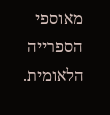מאוספי הספרייה הלאומית.